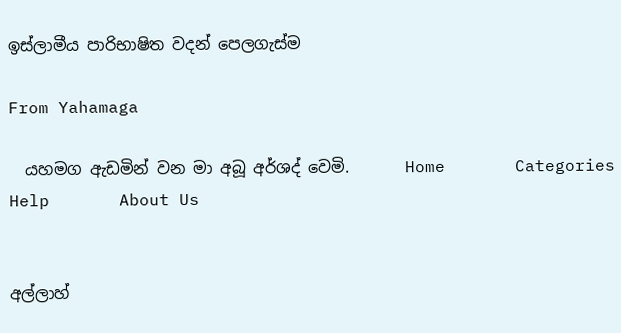ඉස්ලාමීය පාරිභාෂිත වදන් පෙලගැස්ම

From Yahamaga

  යහමග ඇඩමින් වන මා අබූ අර්ශද් වෙමි.       Home       Categories       Help       About Us


අල්ලාහ්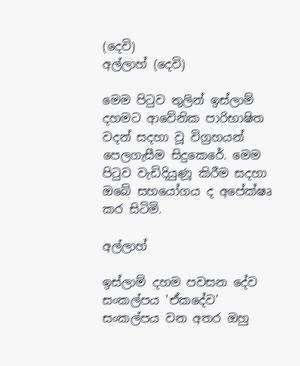(දෙවි)
අල්ලාහ් (දෙවි)

මෙම පිටුව තුලින් ඉස්ලාම් දහමට ආවේනික පාරිභාෂිත වදන් සදහා වූ විග්‍රහයන් පෙලගැසීම සිදුකෙරේ. මෙම පිටුව වැඩිදියුණූ කිරීම සදහා ඔබේ සහයෝගය ද අපේක්ෂෘ කර සිටිමි.

අල්ලාහ්

ඉස්ලාම් දහම පවසන දේව සංකල්පය 'ඒකදේව' සංකල්පය වන අතර ඔහු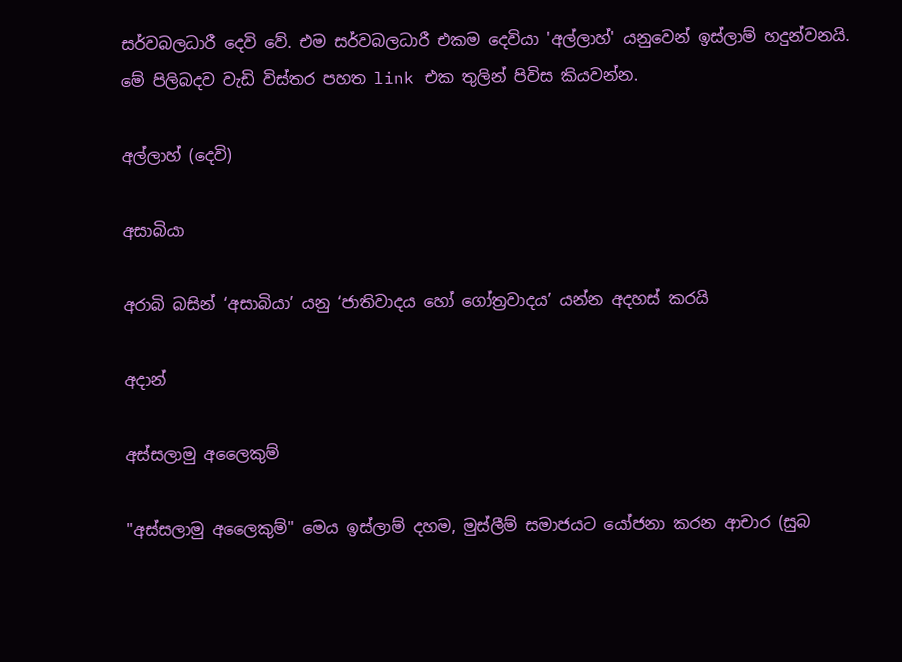සර්වබලධාරී දෙවි වේ. එම සර්වබලධාරී එකම දෙවියා 'අල්ලාහ්' යනුවෙන් ඉස්ලාම් හදුන්වනයි. මේ පිලිබදව වැඩි විස්තර පහත link එක තුලින් පිවිස කියවන්න.

අල්ලාහ් (දෙවි)

අසාබියා

අරාබි බසින් ‘අසාබියා’ යනු ‘ජාතිවාදය හෝ ගෝත්‍රවාදය’ යන්න අදහස් කරයි

අදාන්

අස්සලාමු අලෛකුම්

"අස්සලාමු අලෛකුම්" මෙය ඉස්ලාම් දහම, මුස්ලීම් සමාජයට යෝජනා කරන ආචාර (සුබ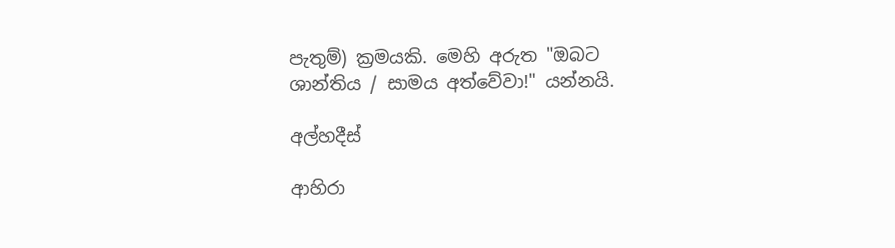පැතුම්) ක්‍රමයකි. මෙහි අරුත "ඔබට ශාන්තිය / සාමය අත්වේවා!" යන්නයි.

අල්හදීස්

ආහිරා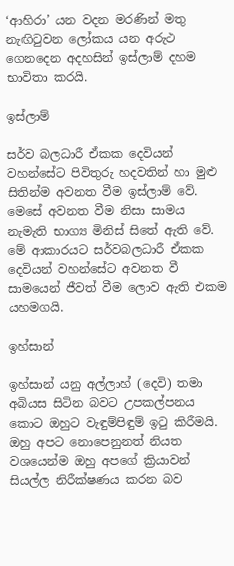‘ආහිරා’ යන වදන මරණින් මතු නැඟිටුවන ලෝකය යන අරුථ ගෙනදෙන අදහසින් ඉස්ලාම් දහම භාවිතා කරයි.

ඉස්ලාම්

සර්ව බලධාරී ඒකක දෙවියන් වහන්සේට පිවිතුරු හදවතින් හා මුළු සිතින්ම අවනත වීම ඉස්ලාම් වේ. මෙසේ අවනත වීම නිසා සාමය නැමැති භාග්‍ය මිනිස් සිතේ ඇති වේ. මේ ආකාරයට සර්වබලධාරී ඒකක දෙවියන් වහන්සේට අවනත වී සාමයෙන් ජීවත් වීම ලොව ඇති එකම යහමගයි.

ඉහ්සාන්

ඉහ්සාන් යනු අල්ලාහ් (දෙවි) තමා අබියස සිටින බවට උපකල්පනය කොට ඔහුට වැඳුම්පිඳුම් ඉටු කිරීමයි. ඔහු අපට නොපෙනුනත් නියත වශයෙන්ම ඔහු අපගේ ක්‍රියාවන් සියල්ල නිරීක්ෂණය කරන බව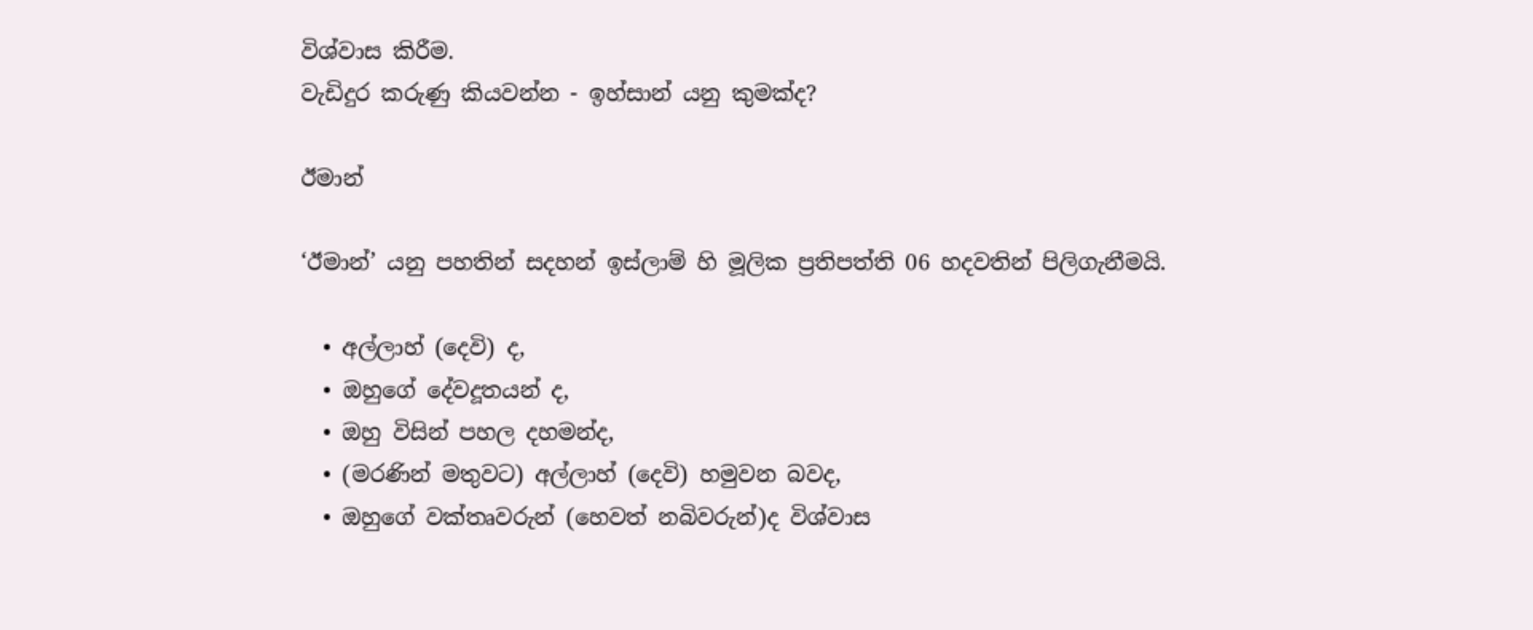විශ්වාස කිරීම.
වැඩිදුර කරුණු කියවන්න - ඉහ්සාන් යනු කුමක්ද?

ඊමාන්

‘ඊමාන්’ යනු පහතින් සදහන් ඉස්ලාම් හි මූලික ප්‍රතිපත්ති 06 හදවතින් පිලිගැනීමයි.

  • අල්ලාහ් (දෙවි) ද,
  • ඔහුගේ දේවදූතයන් ද,
  • ඔහු විසින් පහල දහමන්ද,
  • (මරණින් මතුවට) අල්ලාහ් (දෙවි) හමුවන බවද,
  • ඔහුගේ වක්තෘවරුන් (හෙවත් නබිවරුන්)ද විශ්වාස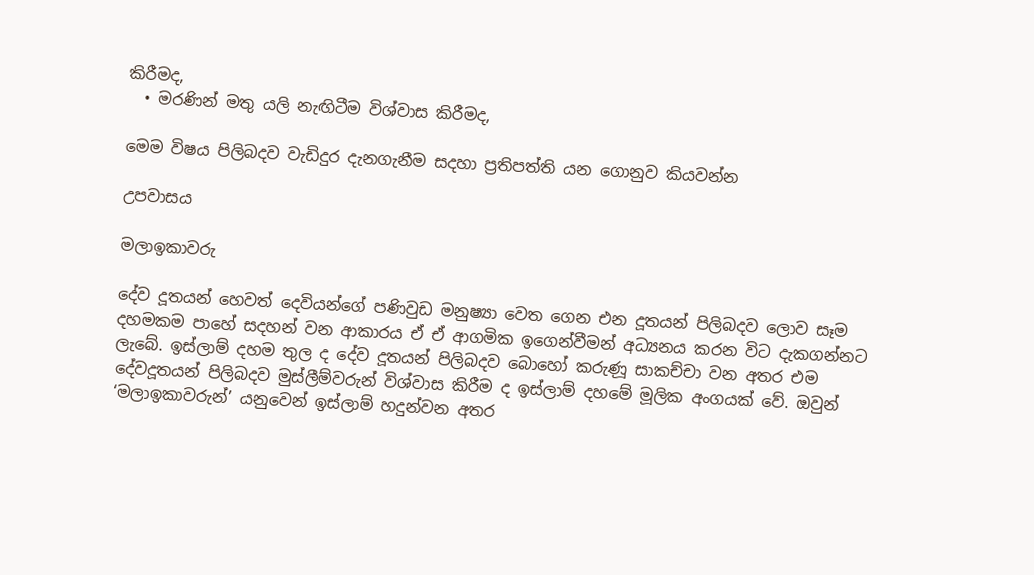කිරීමද,
  • මරණින් මතු යලි නැඟිටීම විශ්වාස කිරීමද,

මෙම විෂය පිලිබදව වැඩිදුර දැනගැනීම සදහා ප්‍රතිපත්ති යන ගොනුව කියවන්න

උපවාසය

මලාඉකාවරු

දේව දූතයන් හෙවත් දෙවියන්ගේ පණිවුඩ මනුෂ්‍යා වෙත ගෙන එන දූතයන් පිලිබදව ලොව සෑම දහමකම පාහේ සදහන් වන ආකාරය ඒ ඒ ආගමික ඉගෙන්වීමන් අධ්‍යනය කරන විට දැකගන්නට ලැබේ. ඉස්ලාම් දහම තුල ද දේව දූතයන් පිලිබදව බොහෝ කරුණූ සාකච්චා වන අතර එම දේවදූතයන් පිලිබදව මුස්ලීම්වරුන් විශ්වාස කිරීම ද ඉස්ලාම් දහමේ මූලික අංගයක් වේ. ඔවුන් ‘මලාඉකාවරුන්’ යනුවෙන් ඉස්ලාම් හදුන්වන අතර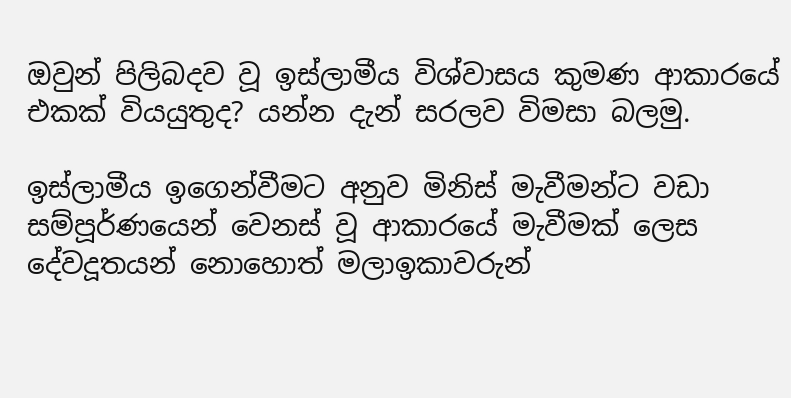ඔවුන් පිලිබදව වූ ඉස්ලාමීය විශ්වාසය කුමණ ආකාරයේ එකක් වියයුතුද? යන්න දැන් සරලව විමසා බලමු.

ඉස්ලාමීය ඉගෙන්වීමට අනුව මිනිස් මැවීමන්ට වඩා සම්පූර්ණයෙන් වෙනස් වූ ආකාරයේ මැවීමක් ලෙස දේවදූතයන් නොහොත් මලාඉකාවරුන්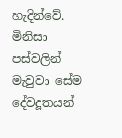හැදින්වේ. මිනිසා පස්වලින් මැවුවා සේම දේවදූතයන්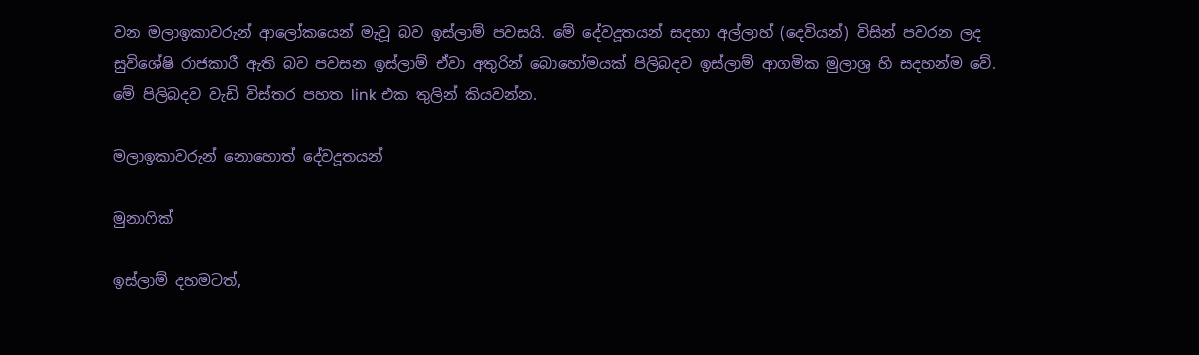වන මලාඉකාවරුන් ආලෝකයෙන් මැවූ බව ඉස්ලාම් පවසයි. මේ දේවදූතයන් සදහා අල්ලාහ් (දෙවියන්) විසින් පවරන ලද සුවිශේෂි රාජකාරී ඇති බව පවසන ඉස්ලාම් ඒවා අතුරින් බොහෝමයක් පිලිබදව ඉස්ලාම් ආගමික මුලාශ්‍ර හි සදහන්ම වේ. මේ පිලිබදව වැඩි විස්තර පහත link එක තුලින් කියවන්න.

මලාඉකාවරුන් නොහොත් දේවදූතයන්

මුනාෆික්

ඉස්ලාම් දහමටත්,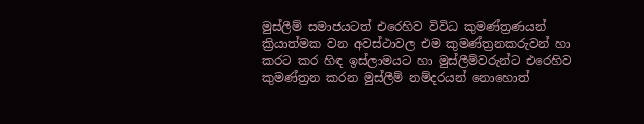මුස්ලීම් සමාජයටත් එරෙහිව විවිධ කුමණ්ත්‍රණයන් ක්‍රියාත්මක වන අවස්ථාවල එම කුමණ්ත්‍රනකරුවන් හා කරට කර හිඳ ඉස්ලාමයට හා මුස්ලීම්වරුන්ට එරෙහිව කුමණ්ත්‍රන කරන මුස්ලීම් නම්දරයන් නොහොත්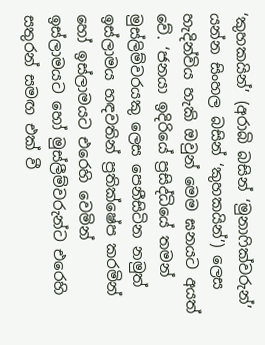‘කුහකයින්’ (අරාබි බසින් ‘මුනාෆික්වරුන්’ යන්න සිංහල බසින් ‘කුහකයින්’) ලෙස හැදින්විය හැකි ඔවුන් මෙම ඝනයට අයත් වේ. ‘ජනයා ඉදිරියේ ප්‍රසිද්ධියේ තමන් මුස්ලිම්වරයකු ලෙස පෙනීසිටින නමුත් ඉස්ලාමය හඳවතින් ප්‍රතික්ෂේප කරමින් හෝ ඉස්ලාමයට එරෙහි වෙමින් ඉස්ලාමයට හෝ මුස්ලීම්වරුන්ට එරෙහි සතුරන් සමඟ එක් වී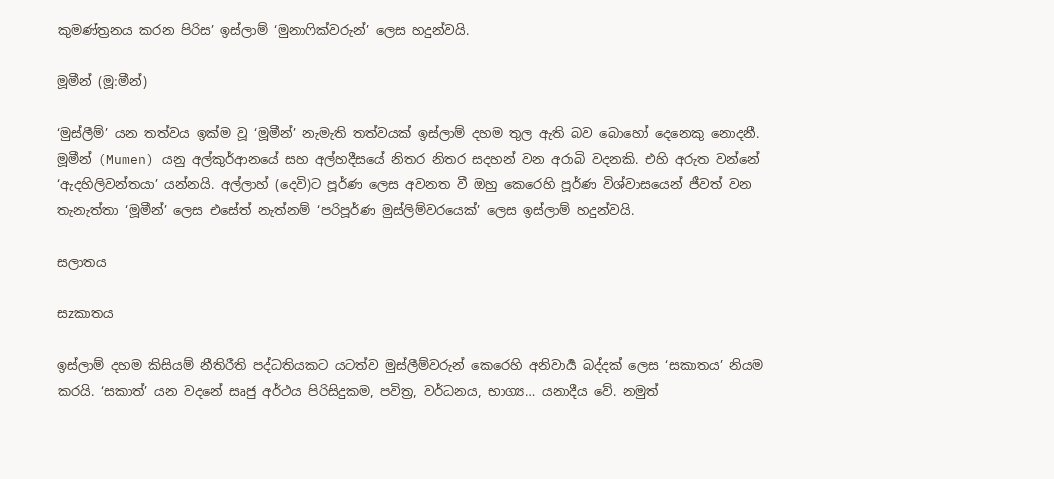කුමණ්ත්‍රනය කරන පිරිස’ ඉස්ලාම් ‘මුනාෆික්වරුන්’ ලෙස හදුන්වයි.

මූමීන් (මූ:මීන්)

‘මුස්ලීම්’ යන තත්වය ඉක්ම වූ ‘මූමීන්’ නැමැති තත්වයක් ඉස්ලාම් දහම තුල ඇති බව බොහෝ දෙනෙකු නොදනී. මූමීන් (Mumen) යනු අල්කුර්ආනයේ සහ අල්හදීසයේ නිතර නිතර සදහන් වන අරාබි වදනකි. එහි අරුත වන්නේ ‘ඇදහිලිවන්තයා’ යන්නයි. අල්ලාහ් (දෙවි)ට පූර්ණ ලෙස අවනත වී ඔහු කෙරෙහි පූර්ණ විශ්වාසයෙන් ජීවත් වන තැනැත්තා ‘මූමීන්’ ලෙස එසේත් නැත්නම් ‘පරිපූර්ණ මුස්ලිම්වරයෙක්’ ලෙස ඉස්ලාම් හදුන්වයි.

සලාතය

සzකාතය

ඉස්ලාම් දහම කිසියම් නීතිරීති පද්ධතියකට යටත්ව මුස්ලීම්වරුන් කෙරෙහි අනිවාර්‍ය බද්දක් ලෙස ‘සකාතය’ නියම කරයි. ‘සකාත්’ යන වදනේ සෘජු අර්ථය පිරිසිදුකම, පවිත්‍ර, වර්ධනය, භාග්‍ය… යනාදීය වේ. නමුත්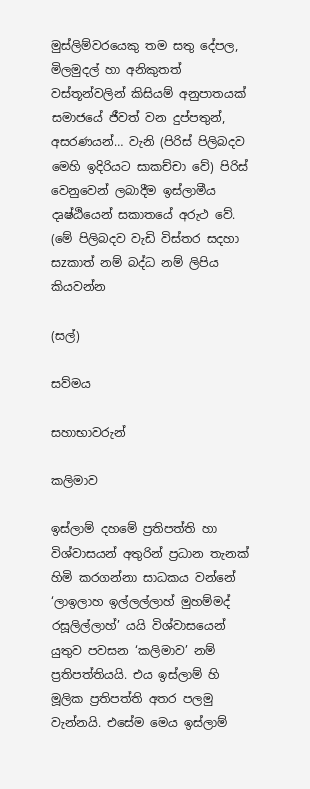මුස්ලිම්වරයෙකු තම සතු දේපල, මිලමුදල් හා අනිකුතත් වස්තූන්වලින් කිසියම් අනුපාතයක් සමාජයේ ජීවත් වන දුප්පතුන්, අසරණයන්… වැනි (පිරිස් පිලිබදව මෙහි ඉදිරියට සාකච්චා වේ) පිරිස් වෙනුවෙන් ලබාදීම ඉස්ලාමීය දෘෂ්ඨි‍යෙන් සකාතයේ අරුථ වේ. (මේ පිලිබදව වැඩි විස්තර සදහා සzකාත් නම් බද්ධ නම් ලිපිය කියවන්න

(සල්)

සව්මය

සහාභාවරුන්

කලිමාව

ඉස්ලාම් දහමේ ප්‍රතිපත්ති හා විශ්වාසයන් අතුරින් ප්‍රධාන තැනක් හිමි කරගන්නා සාධකය වන්නේ ‘ලාඉලාහ ඉල්ලල්ලාහ් මුහම්මද් රසූලිල්ලාහ්’ යයි විශ්වාසයෙන් යුතුව පවසන ‘කලිමාව’ නම් ප්‍රතිපත්තියයි. එය ඉස්ලාම් හි මූලික ප්‍රතිපත්ති අතර පලමු වැන්නයි. එසේම මෙය ඉස්ලාම්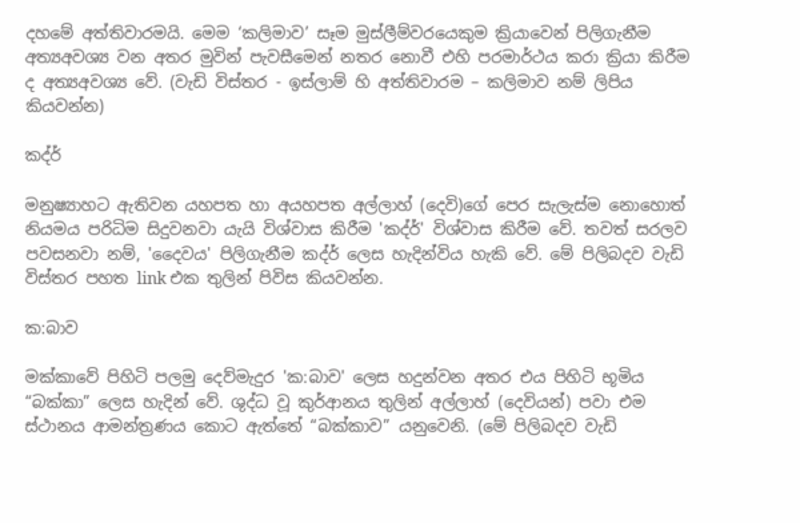දහමේ අත්තිවාරමයි. මෙම ‘කලිමාව’ සෑම මුස්ලීම්වරයෙකුම ක්‍රියාවෙන් පිලිගැනීම අත්‍යඅවශ්‍ය වන අතර මුවින් පැවසීමෙන් නතර නොවී එහි පරමාර්ථය කරා ක්‍රියා කිරීම ද අත්‍යඅවශ්‍ය වේ. (වැඩි විස්තර - ඉස්ලාම් හි අත්තිවාරම – කලිමාව නම් ලිපිය කියවන්න)

කද්ර්

මනුෂ්‍යාහට ඇතිවන යහපත හා අයහපත අල්ලාහ් (දෙවි)ගේ පෙර සැලැස්ම නොහොත් නියමය පරිධිම සිදුවනවා යැයි විශ්වාස කිරීම 'කද්ර්' විශ්වාස කිරීම වේ. තවත් සරලව පවසනවා නම්, 'දෛවය' පිලිගැනීම කද්ර් ලෙස හැදින්විය හැකි වේ. මේ පිලිබදව වැඩි විස්තර පහත link එක තුලින් පිවිස කියවන්න.

ක:බාව

මක්කාවේ පිහිටි පලමු දෙව්මැදුර 'ක:බාව' ලෙස හදුන්වන අතර එය පිහිටි භූමිය “බක්කා” ලෙස හැදින් වේ. ශුද්ධ වූ කුර්ආනය තුලින් අල්ලාහ් (දෙවියන්) පවා එම ස්ථානය ආමන්ත්‍රණය කොට ඇත්තේ “බක්කාව” යනුවෙනි. (මේ පිලිබදව වැඩි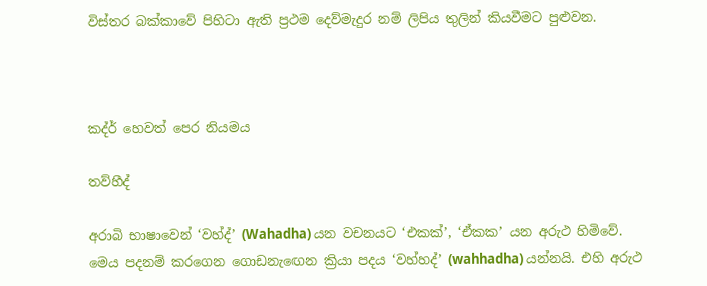විස්තර බක්කාවේ පිහිටා ඇති ප්‍රථම දෙව්මැදුර නම් ලිපිය තුලින් කියවීමට පුළුවන.



කද්ර් හෙවත් පෙර නියමය

තව්හීද්

අරාබි භාෂාවෙන් ‘වහ්ද්’ (Wahadha) යන වචනයට ‘එකක්’, ‘ඒකක’ යන අරුථ හිමිවේ. මෙය පදනම් කරගෙන ගොඩනැ‍‍‍ඟෙන ක්‍රියා පදය ‘වහ්හද්’ (wahhadha) යන්නයි. එහි අරුථ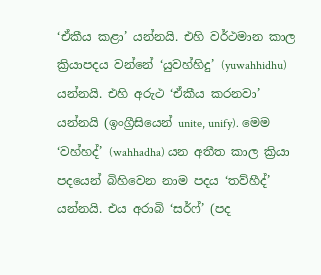‘ඒකීය කළා‍’ යන්නයි. එහි වර්ථමාන කාල ක්‍රියාපදය වන්නේ ‘යුවහ්හිදු’ (yuwahhidhu) යන්නයි. එහි ‍අරුථ ‘ඒකීය කරනවා’ යන්නයි (ඉංග්‍රීසියෙන් unite, unify). මෙම ‘වහ්හද්’ (wahhadha) යන අතීත කාල ක්‍රියා පදයෙන් බිහිවෙන නාම පදය ‘තව්හීද්’ යන්නයි. එය අරාබි ‘සර්ෆ්’ (පද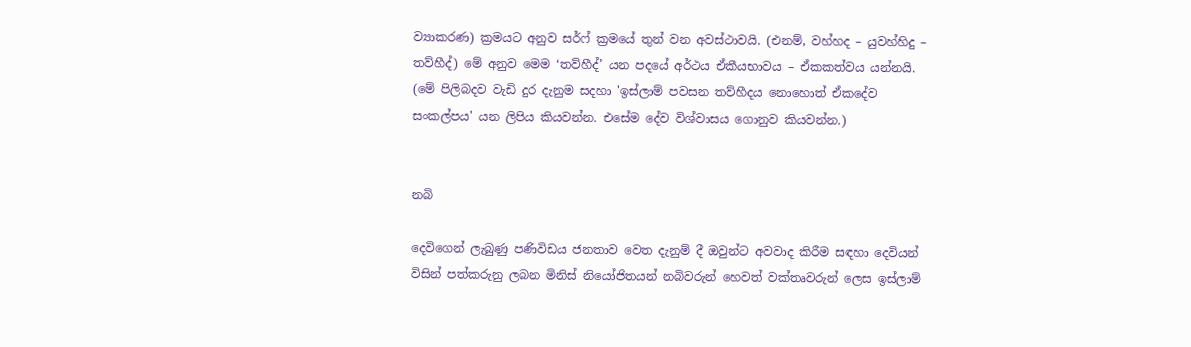ව්‍යාකරණ) ක්‍රමයට අනුව සර්ෆ් ක්‍රමයේ තුන් වන අවස්ථාවයි. (එනම්, වහ්හද – යුවහ්හිදු – තව්හීද්) මේ අනුව මෙම ‘තව්හීද්’ යන පදයේ අර්ථය ඒකීයභාවය – ඒකකත්වය යන්නයි. (මේ පිලිබදව වැඩි දුර දැනුම සදහා 'ඉස්ලාම් පවසන තව්හීදය නොහොත් ඒකදේව සංකල්පය' යන ලිපිය කියවන්න. එසේම දේව විශ්වාසය ගොනුව කියවන්න.)


නබි

දෙවිගෙන් ලැබුණු පණිවිඩය ජනතාව වෙත දැනුම් දී ඔවුන්ට අවවාද කිරීම සඳහා දෙවියන් විසින් පත්කරුනු ලබන මිනිස් නියෝජිතයන් නබිවරුන් හෙවත් වක්තෘවරුන් ලෙස ඉස්ලාම්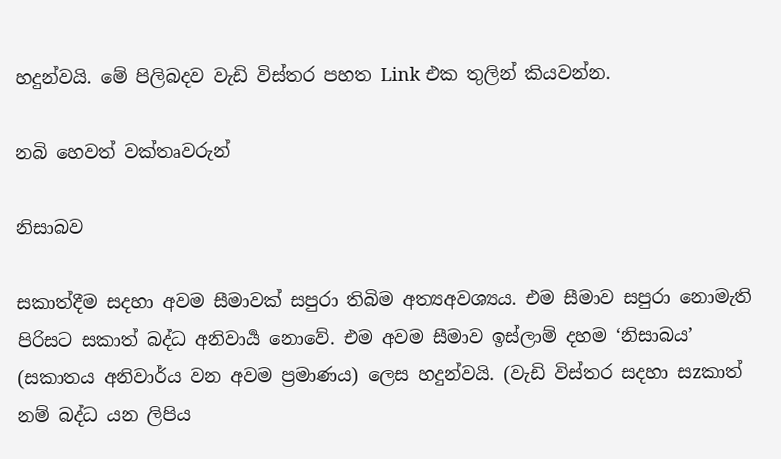හදුන්වයි. මේ පිලිබදව වැඩි විස්තර පහත Link එක තුලින් කියවන්න.

නබි හෙවත් වක්තෘවරුන්

නිසාබව

සකාත්දීම සදහා අවම සීමාවක් සපුරා තිබිම අත්‍යඅවශ්‍යය. එම සීමාව සපුරා නොමැති පිරිසට සකාත් බද්ධ අනිවාර්‍ය නොවේ. එම අවම සීමාව ඉස්ලාම් දහම ‘නිසාබය’ (සකාතය අනි‍වාර්ය‍ වන අවම ප්‍රමාණය) ලෙස හදුන්වයි. (වැඩි විස්තර සදහා සzකාත් නම් බද්ධ යන ලිපිය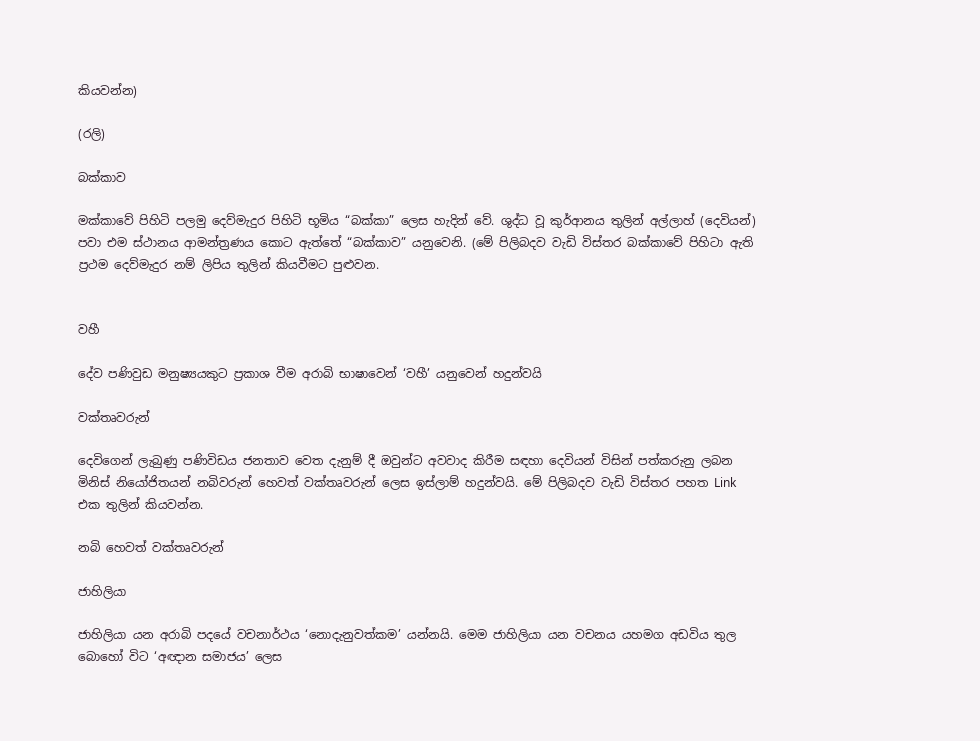කියවන්න)

(රලි)

බක්කාව

මක්කාවේ පිහිටි පලමු දෙව්මැදුර පිහිටි භූමිය “බක්කා” ලෙස හැදින් වේ. ශුද්ධ වූ කුර්ආනය තුලින් අල්ලාහ් (දෙවියන්) පවා එම ස්ථානය ආමන්ත්‍රණය කොට ඇත්තේ “බක්කාව” යනුවෙනි. (මේ පිලිබදව වැඩි විස්තර බක්කාවේ පිහිටා ඇති ප්‍රථම දෙව්මැදුර නම් ලිපිය තුලින් කියවීමට පුළුවන.


වහී

දේව පණිවුඩ මනුෂ්‍යයකුට ප්‍රකාශ වීම අරාබි භාෂාවෙන් ‘වහී’ යනුවෙන් හදුන්වයි

වක්තෘවරුන්

දෙවිගෙන් ලැබුණු පණිවිඩය ජනතාව වෙත දැනුම් දී ඔවුන්ට අවවාද කිරීම සඳහා දෙවියන් විසින් පත්කරුනු ලබන මිනිස් නියෝජිතයන් නබිවරුන් හෙවත් වක්තෘවරුන් ලෙස ඉස්ලාම් හදුන්වයි. මේ පිලිබදව වැඩි විස්තර පහත Link එක තුලින් කියවන්න.

නබි හෙවත් වක්තෘවරුන්

ජාහිලියා

ජාහිලියා යන අරාබි පදයේ වචනාර්ථය ‘නොදැනුවත්කම’ යන්නයි. මෙම ජාහිලියා යන වචනය යහමග අඩවිය තුල බොහෝ විට ‘අඥාන සමාජය’ ලෙස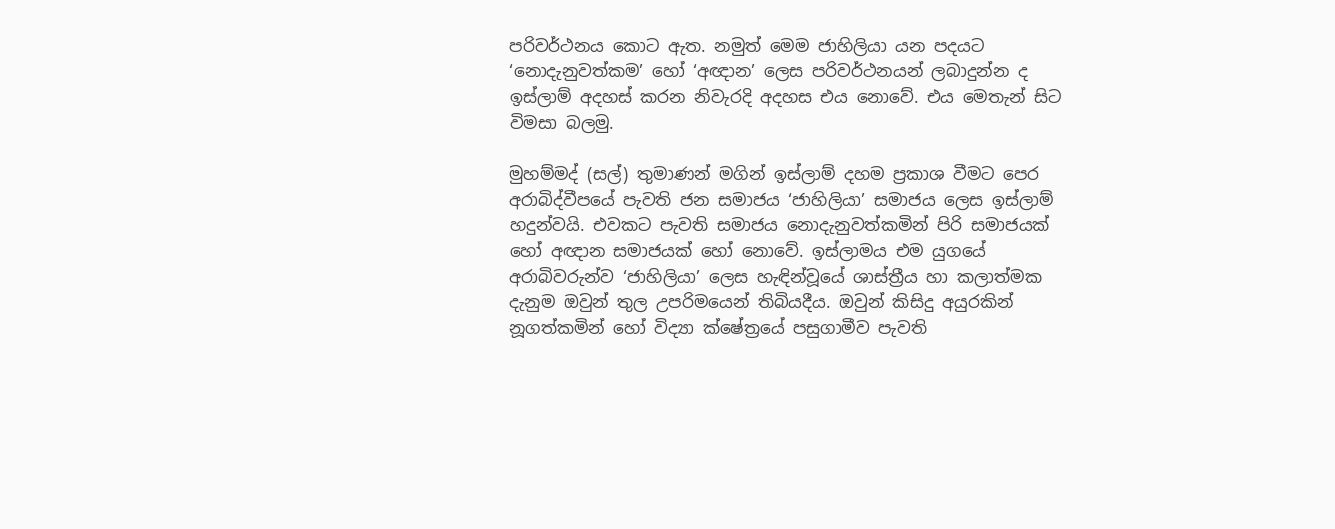පරිවර්ථනය කොට ඇත. නමුත් මෙම ජාහිලියා යන පදයට ‘නොදැනුවත්කම’ හෝ ‘අඥාන’ ලෙස පරිවර්ථනයන් ලබාදුන්න ද ඉස්ලාම් අදහස් කරන නිවැරදි අදහස එය නොවේ. එය මෙතැන් සිට විමසා බලමු.

මුහම්මද් (සල්) තුමාණන් මගින් ඉස්ලාම් දහම ප්‍රකාශ වීමට පෙර අරාබිද්වීපයේ පැවති ජන සමාජය ‘ජාහිලියා’ සමාජය ලෙස ඉස්ලාම් හදුන්වයි. එවකට පැවති සමාජය නොදැනුවත්කමින් පිරි සමාජයක් හෝ අඥාන සමාජයක් හෝ නොවේ. ඉස්ලාමය එම යුගයේ අරාබිවරුන්ව ‘ජාහිලියා’ ලෙස හැඳින්වූයේ ශාස්ත්‍රීය හා කලාත්මක දැනුම ඔවුන් තුල උපරිමයෙන් තිබියදීය. ඔවුන් කිසිදු අයුරකින් නූගත්කමින් හෝ විද්‍යා ක්ෂේත්‍රයේ පසුගාමීව පැවති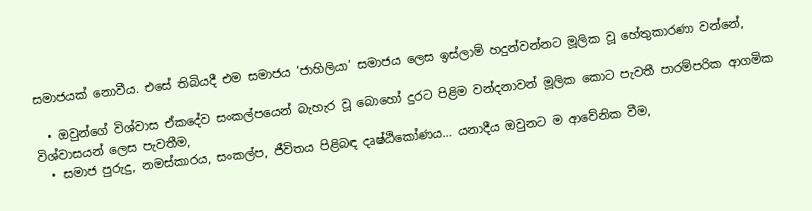සමාජයක් නොවීය. එසේ තිබියදී එම සමාජය ‘ජාහිලියා’ සමාජය ලෙස ඉස්ලාම් හදුන්වන්නට මූලික වූ හේතුකාරණා වන්නේ,

  • ඔවුන්ගේ විශ්වාස ඒකදේව සංකල්පයෙන් බැහැර වූ බොහෝ දුරට පිළිම වන්දනාවන් මූලික කොට පැවතී පාරම්පරික ආගමික විශ්වාසයන් ලෙස පැවතීම,
  • සමාජ පුරුදු, නමස්කාරය, සංකල්ප, ජීවිතය පිළිබඳ දෘෂ්ඨිකෝණය… යනාදීය ඔවුනට ම ආවේනික වීම,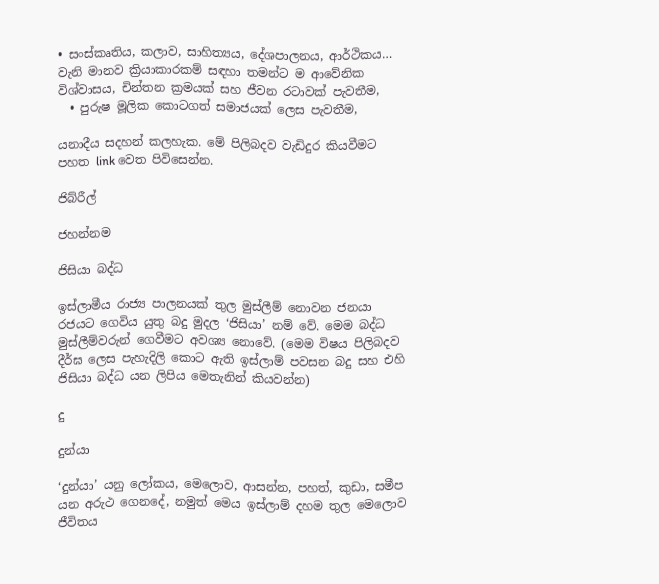• සංස්කෘතිය, කලාව, සාහිත්‍යය, දේශපාලනය, ආර්ථිකය… වැනි මානව ක්‍රියාකාරකම් සඳහා තමන්ට ම ආවේනික විශ්වාසය, චින්තන ක්‍රමයක් සහ ජීවන රටාවක් පැවතීම,
  • පුරුෂ මූලික කොටගත් සමාජයක් ලෙස පැවතීම,

යනාදීය සදහන් කලහැක. මේ පිලිබදව වැඩිදුර කියවීමට පහත link වෙත පිවිසෙන්න.

ජිබ්රීල්

ජහන්නම

ජිසියා බද්ධ

ඉස්ලාමීය රාජ්‍ය පාලනයක් තුල මුස්ලීම් නොවන ජනයා රජයට ගෙවිය යුතු බදු මුදල ‘ජිසියා’ නම් වේ. මෙම බද්ධ මුස්ලීම්වරුන් ගෙවීමට අවශ්‍ය නොවේ. (මෙම විෂය පිලිබදව දීර්ඝ ලෙස පැහැදිලි කොට ඇති ඉස්ලාම් පවසන බදු සහ එහි ජිසියා බද්ධ යන ලිපිය මෙතැනින් කියවන්න)

දු

දුන්යා

‘දුන්යා’ යනු ලෝකය, මෙලොව, ආසන්න, පහත්, කුඩා, සමීප යන අරුථ ගෙනදේ, නමුත් මෙය ඉස්ලාම් දහම තුල මෙලොව ජීවිතය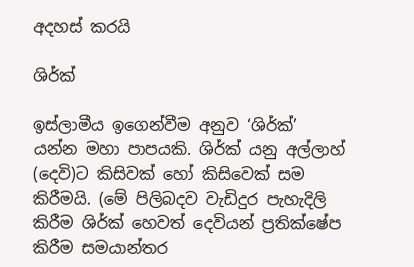අදහස් කරයි

ශිර්ක්

ඉස්ලාමීය ඉගෙන්වීම අනුව ‘ශිර්ක්’ යන්න මහා පාපයකි. ශිර්ක් යනු අල්ලාහ් (දෙවි)ට කිසිවක් හෝ කිසිවෙක් සම කිරීමයි. (මේ පිලිබදව වැඩිදුර පැහැදිලි කිරීම ශිර්ක් හෙවත් දෙවියන් ප්‍රතික්ෂේප කිරීම සමයාන්තර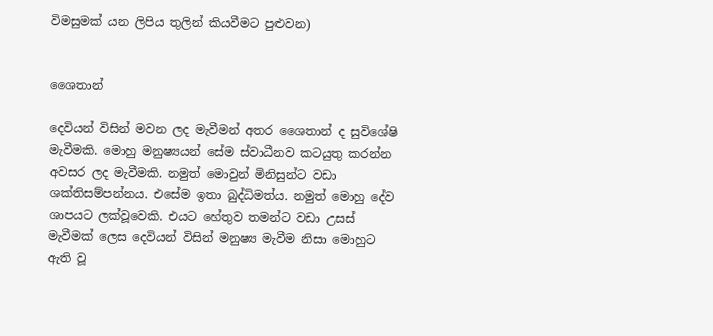විමසුමක් යන ලිපිය තුලින් කියවීමට පුළුවන)


ශෛතාන්

දෙවියන් විසින් මවන ලද මැවීමන් අතර ශෛතාන් ද සුවිශේෂි මැවීමකි. මොහු මනුෂ්‍යයන් සේම ස්වාධීනව කටයුතු කරන්න අවසර ලද මැවීමකි. නමුත් මොවුන් මිනිසුන්ට වඩා ශක්තිසම්පන්නය. එසේම ඉතා බුද්ධිමත්ය. නමුත් මොහු දේව ශාපයට ලක්වූවෙකි. එයට හේතුව තමන්ට වඩා උසස් මැවීමක් ලෙස දෙවියන් විසින් මනුෂ්‍ය මැවීම නිසා මොහුට ඇති වූ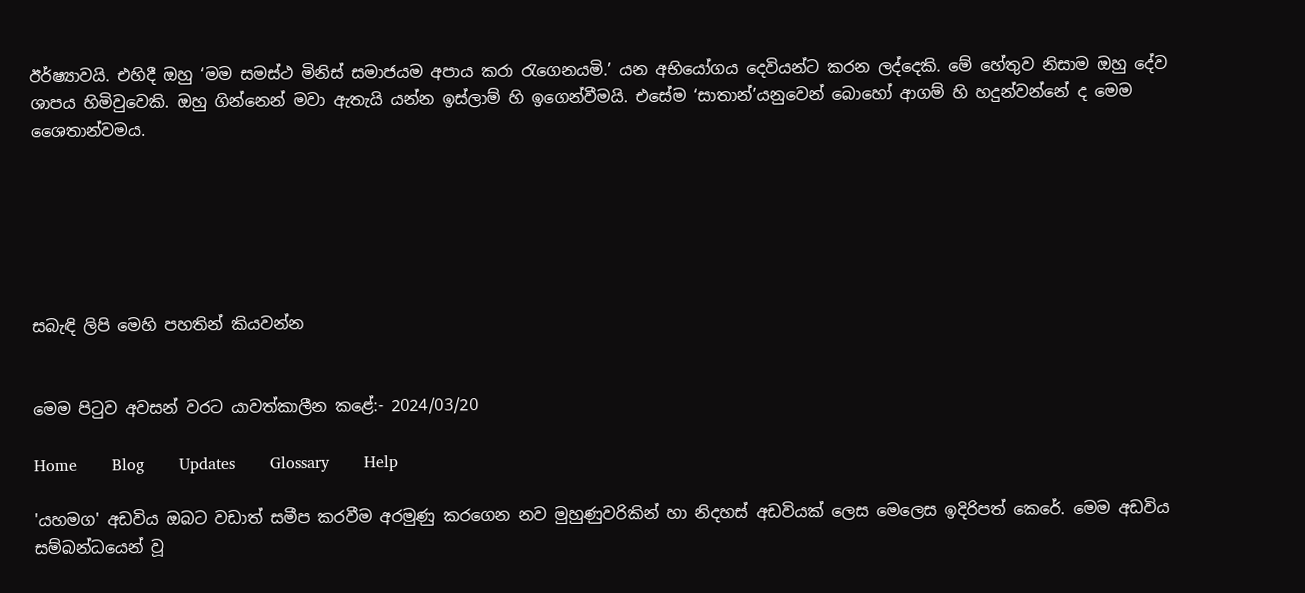ඊර්ෂ්‍යාවයි. එහිදී ඔහු ‘මම සමස්ථ මිනිස් සමාජයම අපාය කරා රැගෙනයමි.’ යන අභියෝගය දෙවියන්ට කරන ලද්දෙකි. මේ හේතුව නිසාම ඔහු දේව ශාපය හිමිවුවෙකි. ඔහු ගින්නෙන් මවා ඇතැයි යන්න ඉස්ලාම් හි ඉගෙන්වීමයි. එසේම ‘සාතාන්’යනුවෙන් බොහෝ ආගම් හි හදුන්වන්නේ ද මෙම ශෛතාන්වමය.






සබැඳි ලිපි මෙහි පහතින් කියවන්න


මෙම පිටුව අවසන් වරට යාවත්කාලීන කළේ:- 2024/03/20

Home       Blog       Updates       Glossary       Help

'යහමග' අඩවිය ඔබට වඩාත් සමීප කරවීම අරමුණු කරගෙන නව මුහුණුවරිකින් හා නිදහස් අඩවියක් ලෙස මෙලෙස ඉදිරිපත් කෙරේ. මෙම අඩවිය සම්බන්ධයෙන් වූ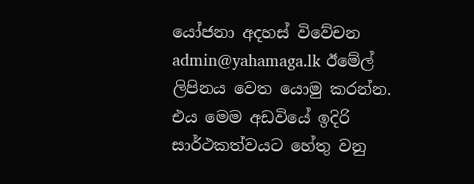යෝජනා අදහස් විවේචන admin@yahamaga.lk ඊමේල් ලිපිනය වෙත යොමු කරන්න. එය මෙම අඩවියේ ඉදිරි සාර්ථකත්වයට හේතු වනු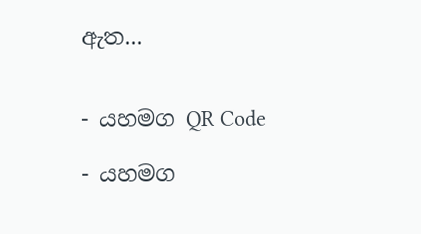ඇත...


- යහමග QR Code

- යහමග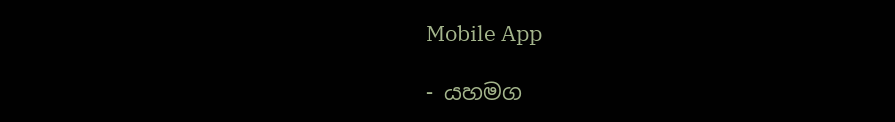Mobile App

- යහමග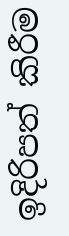ඉදිරිපත් කිරීම